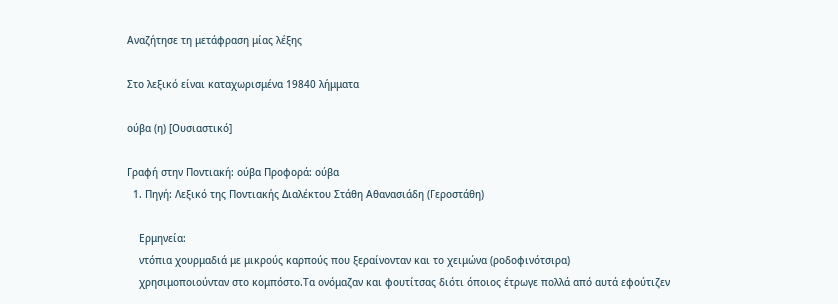Αναζήτησε τη μετάφραση μίας λέξης

Στο λεξικό είναι καταχωρισμένα 19840 λήμματα

ούβα (η) [Ουσιαστικό]

Γραφή στην Ποντιακή: ούβα Προφορά: ούβα
  1. Πηγή: Λεξικό της Ποντιακής Διαλέκτου Στάθη Αθανασιάδη (Γεροστάθη)

    Ερμηνεία:
    ντόπια χουρμαδιά με μικρούς καρπούς που ξεραίνονταν και το χειμώνα (ροδοφινότσιρα)
    χρησιμοποιούνταν στο κομπόστο.Τα ονόμαζαν και φουτίτσας διότι όποιος έτρωγε πολλά από αυτά εφούτιζεν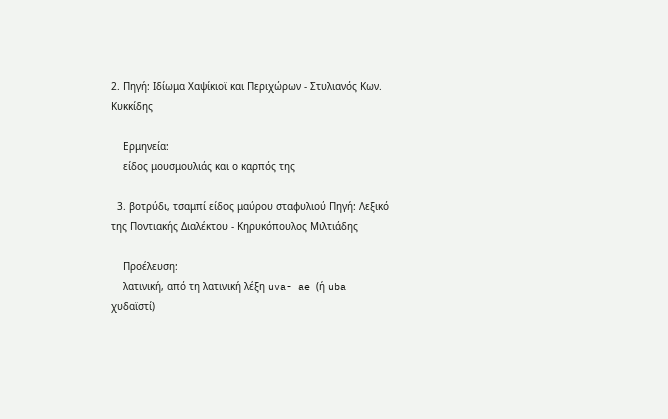2. Πηγή: Ιδίωμα Χαψίκιοϊ και Περιχώρων - Στυλιανός Κων. Κυκκίδης

    Ερμηνεία:
    είδος μουσμουλιάς και ο καρπός της

  3. βοτρύδι, τσαμπί είδος μαύρου σταφυλιού Πηγή: Λεξικό της Ποντιακής Διαλέκτου - Κηρυκόπουλος Μιλτιάδης

    Προέλευση:
    λατινική, από τη λατινική λέξη uva- ae (ή uba χυδαϊστί)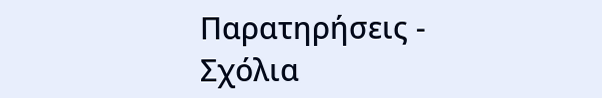Παρατηρήσεις - Σχόλια